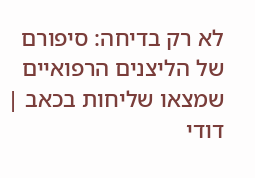לא רק בדיחה: סיפורם של הליצנים הרפואיים שמצאו שליחות בכאב | דודי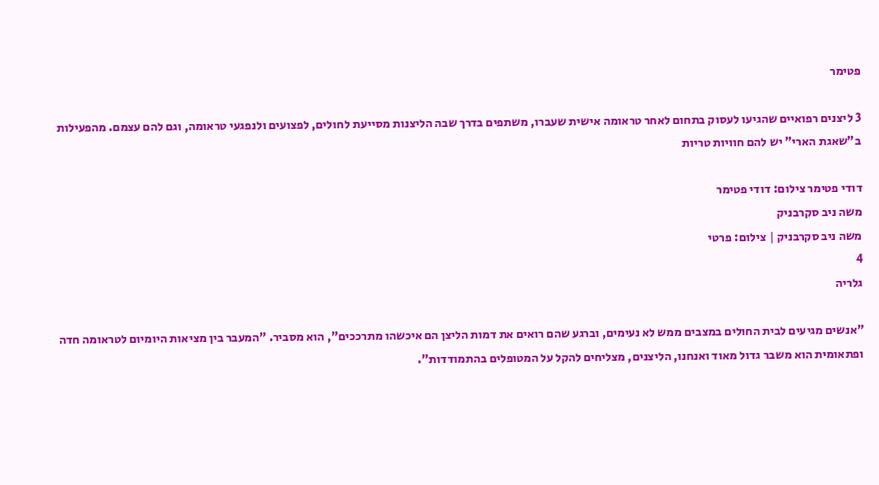פטימר

3 ליצנים רפואיים שהגיעו לעסוק בתחום לאחר טראומה אישית שעברו, משתפים בדרך שבה הליצנות מסייעת לחולים, לפצועים ולנפגעי טראומה, וגם להם עצמם. מהפעילות ב"שאגת הארי" יש להם חוויות טריות

דודי פטימר צילום: דודי פטימר
משה ניב סקרבניק
משה ניב סקרבניק | צילום: פרטי
4
גלריה

"אנשים מגיעים לבית החולים במצבים ממש לא נעימים, וברגע שהם רואים את דמות הליצן הם איכשהו מתרככים", הוא מסביר. "המעבר בין מציאות היומיום לטראומה חדה ופתאומית הוא משבר גדול מאוד ואנחנו, הליצנים, מצליחים להקל על המטופלים בהתמודדות".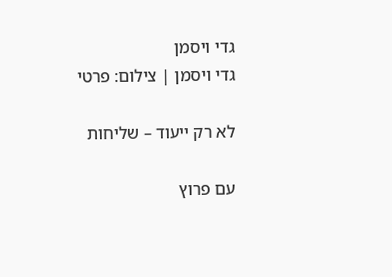גדי ויסמן
גדי ויסמן | צילום: פרטי

לא רק ייעוד – שליחות

עם פרוץ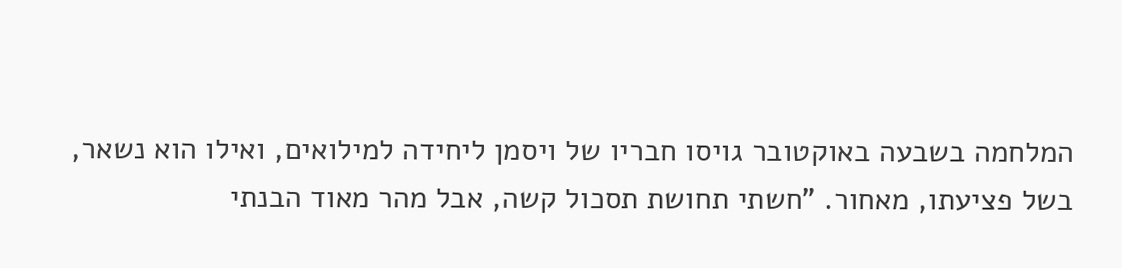המלחמה בשבעה באוקטובר גויסו חבריו של ויסמן ליחידה למילואים, ואילו הוא נשאר, בשל פציעתו, מאחור. "חשתי תחושת תסכול קשה, אבל מהר מאוד הבנתי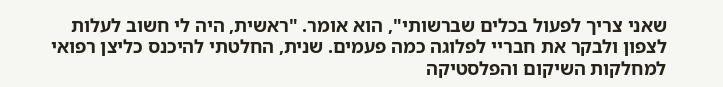שאני צריך לפעול בכלים שברשותי", הוא אומר. "ראשית, היה לי חשוב לעלות לצפון ולבקר את חבריי לפלוגה כמה פעמים. שנית, החלטתי להיכנס כליצן רפואי למחלקות השיקום והפלסטיקה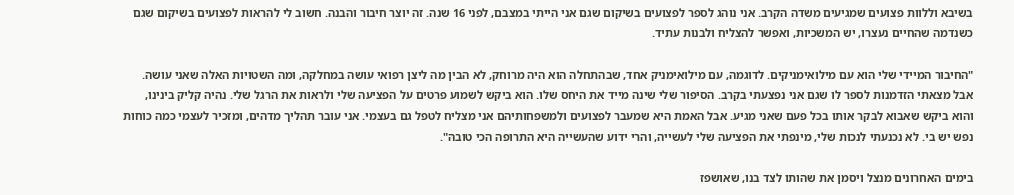בשיבא וללוות פצועים שמגיעים משדה הקרב. אני נוהג לספר לפצועים בשיקום שגם אני הייתי במצבם, לפני 16 שנה. זה יוצר חיבור והבנה. חשוב לי להראות לפצועים בשיקום שגם כשנדמה שהחיים נעצרו, יש המשכיות, ואפשר להצליח ולבנות עתיד.

"החיבור המיידי שלי הוא עם מילואימניקים. לדוגמה, עם מילואימניק אחד, שבהתחלה הוא היה מרוחק, לא הבין מה ליצן רפואי עושה במחלקה, ומה השטויות האלה שאני עושה. אבל מצאתי הזדמנות לספר לו שגם אני נפצעתי בקרב. הסיפור שלי שינה מייד את היחס שלו. הוא ביקש לשמוע פרטים על הפציעה שלי ולראות את הרגל שלי. נהיה קליק בינינו, והוא ביקש שאבוא לבקר אותו בכל פעם שאני מגיע. אבל האמת היא שמעבר לפצועים ולמשפחותיהם אני מצליח לטפל גם בעצמי. אני עובר תהליך מדהים, ומזכיר לעצמי כמה כוחות נפש יש בי. לא נכנעתי לנכות שלי, מינפתי את הפציעה שלי לעשייה, והרי ידוע שהעשייה היא התרופה הכי טובה".

בימים האחרונים מנצל ויסמן את שהותו לצד בנו, שאושפז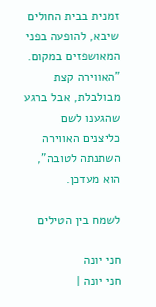זמנית בבית החולים שיבא, להופעה בפני המאושפזים במקום. "האווירה קצת מבולבלת, אבל ברגע שהגענו לשם כליצנים האווירה השתנתה לטובה", הוא מעדכן.

לשמח בין הטילים

חני יונה
חני יונה |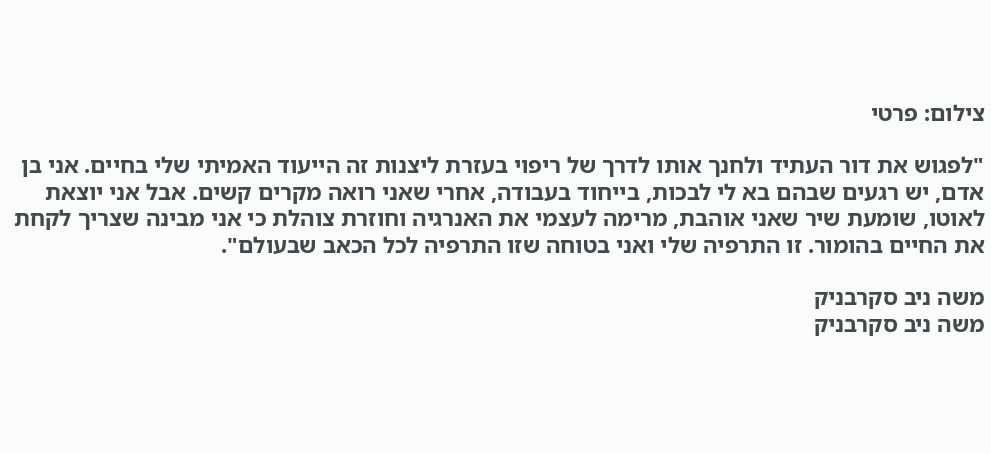צילום: פרטי

"לפגוש את דור העתיד ולחנך אותו לדרך של ריפוי בעזרת ליצנות זה הייעוד האמיתי שלי בחיים. אני בן אדם, יש רגעים שבהם בא לי לבכות, בייחוד בעבודה, אחרי שאני רואה מקרים קשים. אבל אני יוצאת לאוטו, שומעת שיר שאני אוהבת, מרימה לעצמי את האנרגיה וחוזרת צוהלת כי אני מבינה שצריך לקחת את החיים בהומור. זו התרפיה שלי ואני בטוחה שזו התרפיה לכל הכאב שבעולם".

משה ניב סקרבניק
משה ניב סקרבניק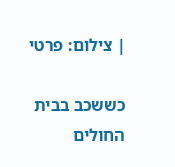| צילום: פרטי

כששכב בבית החולים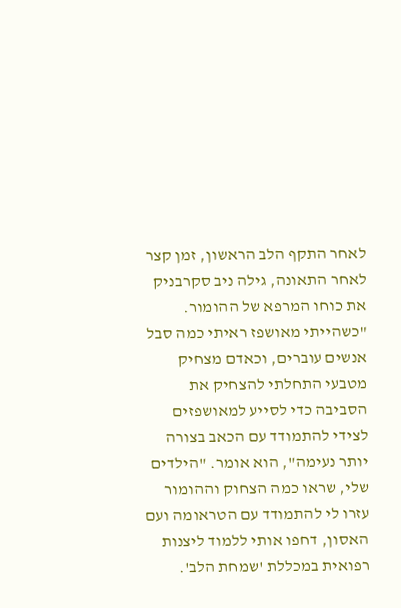לאחר התקף הלב הראשון, זמן קצר לאחר התאונה, גילה ניב סקרבניק את כוחו המרפא של ההומור. "כשהייתי מאושפז ראיתי כמה סבל אנשים עוברים, וכאדם מצחיק מטבעי התחלתי להצחיק את הסביבה כדי לסייע למאושפזים לצידי להתמודד עם הכאב בצורה יותר נעימה", הוא אומר. "הילדים שלי, שראו כמה הצחוק וההומור עזרו לי להתמודד עם הטראומה ועם האסון, דחפו אותי ללמוד ליצנות רפואית במכללת 'שמחת הלב'.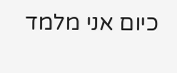כיום אני מלמד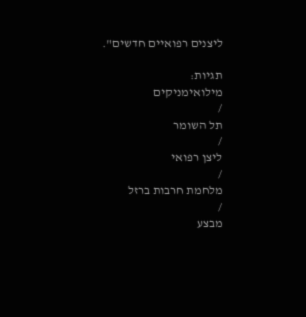ליצנים רפואיים חדשים".

תגיות:
מילואימניקים
/
תל השומר
/
ליצן רפואי
/
מלחמת חרבות ברזל
/
מבצע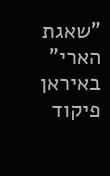"שאגת הארי" באיראן
פיקוד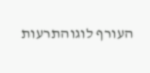העורף לוגוהתרעות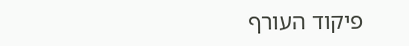פיקוד העורף